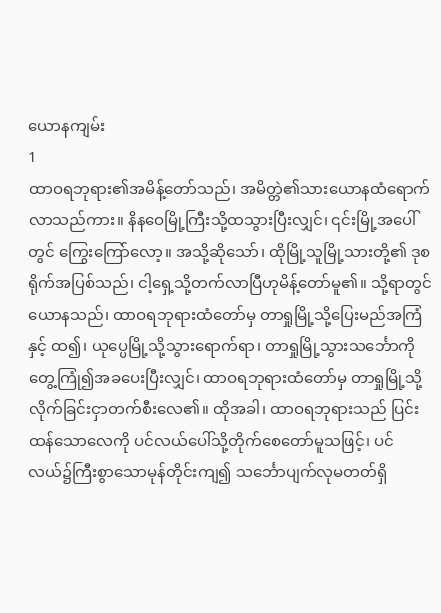ယောနကျမ်း
1
ထာဝရဘုရား၏အမိန့်တော်သည်၊ အမိတ္တဲ၏သားယောနထံရောက်လာသည်ကား။ နိနဝေမြို့ကြီးသို့ထသွားပြီးလျှင်၊ ၎င်းမြို့အပေါ်တွင် ကြွေးကြော်လော့။ အသို့ဆိုသော်၊ ထိုမြို့သူမြို့သားတို့၏ ဒုစရိုက်အပြစ်သည်၊ ငါ့ရှေ့သို့တက်လာပြီဟုမိန့်တော်မူ၏။ သို့ရာတွင်ယောနသည်၊ ထာဝရဘုရားထံတော်မှ တာရှုမြို့သို့ပြေးမည်အကြံနှင့် ထ၍၊ ယုပ္ပေမြို့သို့သွားရောက်ရာ၊ တာရှုမြို့သွားသင်္ဘောကိုတွေ့ကြုံ၍အခပေးပြီးလျှင်၊ ထာဝရဘုရားထံတော်မှ တာရှုမြို့သို့လိုက်ခြင်းငှာတက်စီးလေ၏။ ထိုအခါ၊ ထာဝရဘုရားသည် ပြင်းထန်သောလေကို ပင်လယ်ပေါ်သို့တိုက်စေတော်မူသဖြင့်၊ ပင်လယ်၌ကြီးစွာသောမုန်တိုင်းကျ၍ သင်္ဘောပျက်လုမတတ်ရှိ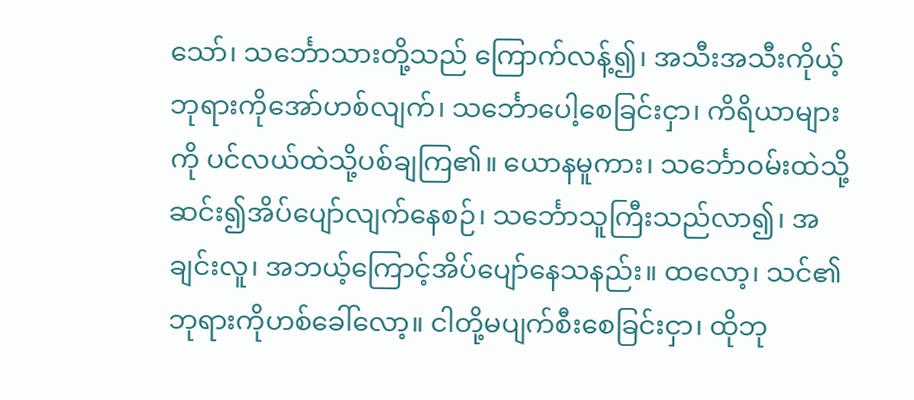သော်၊ သင်္ဘောသားတို့သည် ကြောက်လန့်၍၊ အသီးအသီးကိုယ့်ဘုရားကိုအော်ဟစ်လျက်၊ သင်္ဘောပေါ့စေခြင်းငှာ၊ ကိရိယာများကို ပင်လယ်ထဲသို့ပစ်ချကြ၏။ ယောနမူကား၊ သင်္ဘောဝမ်းထဲသို့ဆင်း၍အိပ်ပျော်လျက်နေစဉ်၊ သင်္ဘောသူကြီးသည်လာ၍၊ အချင်းလူ၊ အဘယ့်ကြောင့်အိပ်ပျော်နေသနည်း။ ထလော့၊ သင်၏ဘုရားကိုဟစ်ခေါ်လော့။ ငါတို့မပျက်စီးစေခြင်းငှာ၊ ထိုဘု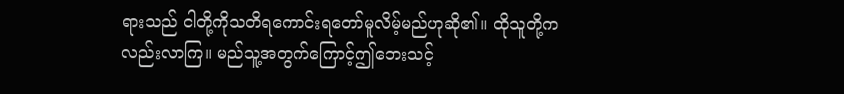ရားသည် ငါတို့ကိုသတိရကောင်းရတော်မူလိမ့်မည်ဟုဆို၏။ ထိုသူတို့ကလည်းလာကြ။ မည်သူ့အတွက်ကြောင့်ဤဘေးသင့်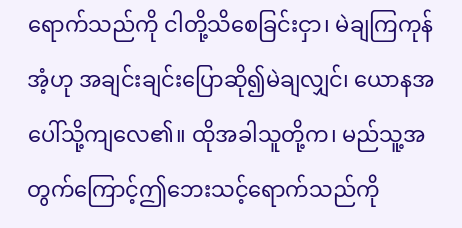ရောက်သည်ကို ငါတို့သိစေခြင်းငှာ၊ မဲချကြကုန်အံ့ဟု အချင်းချင်းပြောဆို၍မဲချလျှင်၊ ယောနအပေါ်သို့ကျလေ၏။ ထိုအခါသူတို့က၊ မည်သူ့အတွက်ကြောင့်ဤဘေးသင့်ရောက်သည်ကို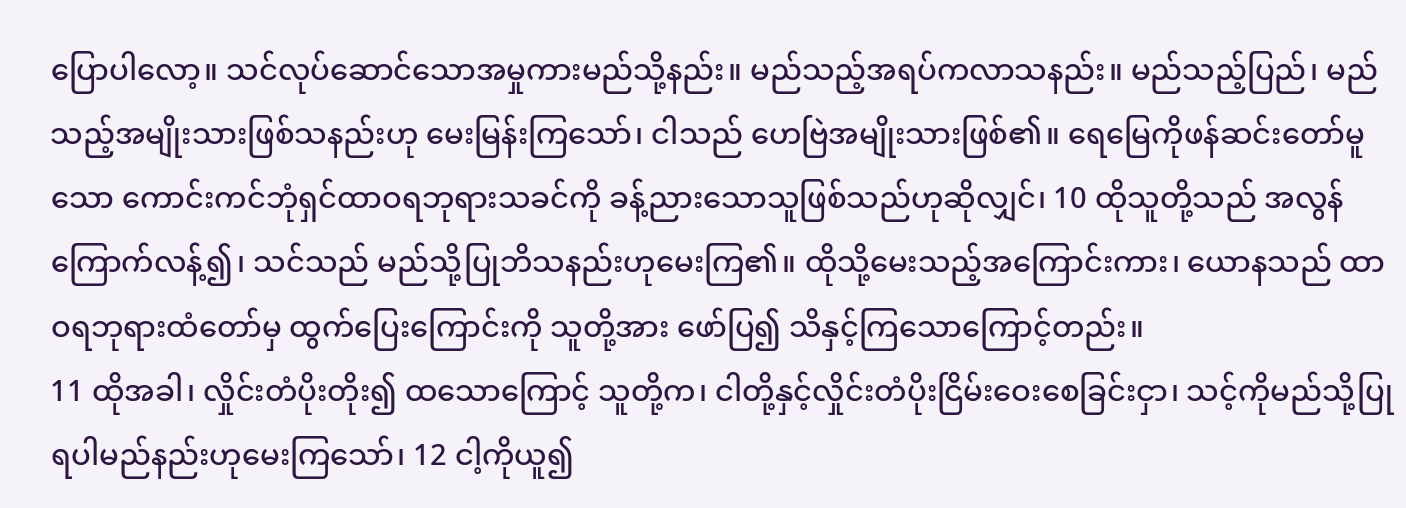ပြောပါလော့။ သင်လုပ်ဆောင်သောအမှုကားမည်သို့နည်း။ မည်သည့်အရပ်ကလာသနည်း။ မည်သည့်ပြည်၊ မည်သည့်အမျိုးသားဖြစ်သနည်းဟု မေးမြန်းကြသော်၊ ငါသည် ဟေဗြဲအမျိုးသားဖြစ်၏။ ရေမြေကိုဖန်ဆင်းတော်မူသော ကောင်းကင်ဘုံရှင်ထာဝရဘုရားသခင်ကို ခန့်ညားသောသူဖြစ်သည်ဟုဆိုလျှင်၊ 10 ထိုသူတို့သည် အလွန်ကြောက်လန့်၍၊ သင်သည် မည်သို့ပြုဘိသနည်းဟုမေးကြ၏။ ထိုသို့မေးသည့်အကြောင်းကား၊ ယောနသည် ထာဝရဘုရားထံတော်မှ ထွက်ပြေးကြောင်းကို သူတို့အား ဖော်ပြ၍ သိနှင့်ကြသောကြောင့်တည်း။
11 ထိုအခါ၊ လှိုင်းတံပိုးတိုး၍ ထသောကြောင့် သူတို့က၊ ငါတို့နှင့်လှိုင်းတံပိုးငြိမ်းဝေးစေခြင်းငှာ၊ သင့်ကိုမည်သို့ပြုရပါမည်နည်းဟုမေးကြသော်၊ 12 ငါ့ကိုယူ၍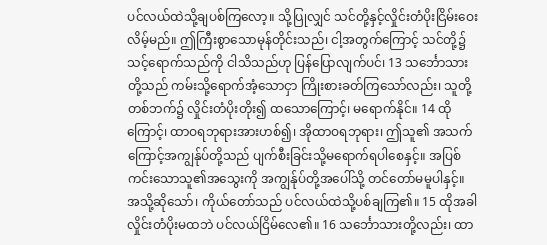ပင်လယ်ထဲသို့ချပစ်ကြလော့။ သို့ပြုလျှင် သင်တို့နှင့်လှိုင်းတံပိုးငြိမ်းဝေးလိမ့်မည်။ ဤကြီးစွာသောမုန်တိုင်းသည်၊ ငါ့အတွက်ကြောင့် သင်တို့၌သင့်ရောက်သည်ကို ငါသိသည်ဟု ပြန်ပြောလျက်ပင်၊ 13 သင်္ဘောသားတို့သည် ကမ်းသို့ရောက်အံ့သောငှာ ကြိုးစားခတ်ကြသော်လည်း၊ သူတို့တစ်ဘက်၌ လှိုင်းတံပိုးတိုး၍ ထသောကြောင့်၊ မရောက်နိုင်။ 14 ထိုကြောင့်၊ ထာဝရဘုရားအားဟစ်၍၊ အိုထာဝရဘုရား၊ ဤသူ၏ အသက်ကြောင့်အကျွန်ုပ်တို့သည် ပျက်စီးခြင်းသို့မရောက်ရပါစေနှင့်။ အပြစ်ကင်းသောသူ၏အသွေးကို အကျွန်ုပ်တို့အပေါ်သို့ တင်တော်မမူပါနှင့်။ အသို့ဆိုသော်၊ ကိုယ်တော်သည် ပင်လယ်ထဲသို့ပစ်ချကြ၏။ 15 ထိုအခါ လှိုင်းတံပိုးမထဘဲ ပင်လယ်ငြိမ်လေ၏။ 16 သင်္ဘောသားတို့လည်း၊ ထာ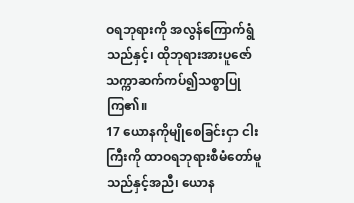ဝရဘုရားကို အလွန်ကြောက်ရွံသည်နှင့်၊ ထိုဘုရားအားပူဇော်သက္ကာဆက်ကပ်၍သစ္စာပြုကြ၏။
17 ယောနကိုမျိုစေခြင်းငှာ ငါးကြီးကို ထာဝရဘုရားစီမံတော်မူသည်နှင့်အညီ၊ ယောန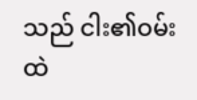သည် ငါး၏ဝမ်းထဲ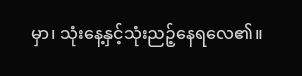မှာ၊ သုံးနေ့နှင့်သုံးညဉ့်နေရလေ၏။